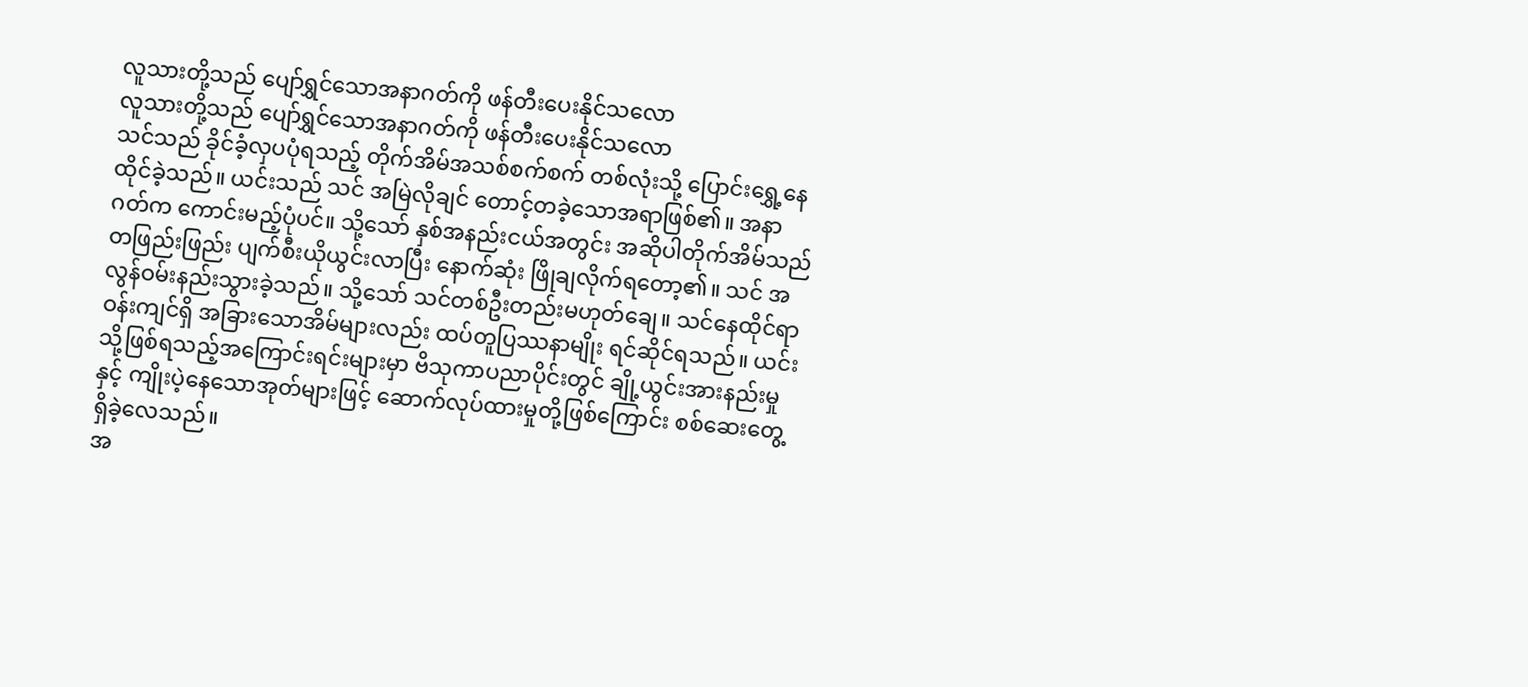လူသားတို့သည် ပျော်ရွှင်သောအနာဂတ်ကို ဖန်တီးပေးနိုင်သလော
လူသားတို့သည် ပျော်ရွှင်သောအနာဂတ်ကို ဖန်တီးပေးနိုင်သလော
သင်သည် ခိုင်ခံ့လှပပုံရသည့် တိုက်အိမ်အသစ်စက်စက် တစ်လုံးသို့ ပြောင်းရွှေ့နေထိုင်ခဲ့သည်။ ယင်းသည် သင် အမြဲလိုချင် တောင့်တခဲ့သောအရာဖြစ်၏။ အနာဂတ်က ကောင်းမည့်ပုံပင်။ သို့သော် နှစ်အနည်းငယ်အတွင်း အဆိုပါတိုက်အိမ်သည် တဖြည်းဖြည်း ပျက်စီးယိုယွင်းလာပြီး နောက်ဆုံး ဖြိုချလိုက်ရတော့၏။ သင် အလွန်ဝမ်းနည်းသွားခဲ့သည်။ သို့သော် သင်တစ်ဦးတည်းမဟုတ်ချေ။ သင်နေထိုင်ရာဝန်းကျင်ရှိ အခြားသောအိမ်များလည်း ထပ်တူပြဿနာမျိုး ရင်ဆိုင်ရသည်။ ယင်းသို့ဖြစ်ရသည့်အကြောင်းရင်းများမှာ ဗိသုကာပညာပိုင်းတွင် ချို့ယွင်းအားနည်းမှုနှင့် ကျိုးပဲ့နေသောအုတ်များဖြင့် ဆောက်လုပ်ထားမှုတို့ဖြစ်ကြောင်း စစ်ဆေးတွေ့ရှိခဲ့လေသည်။
အ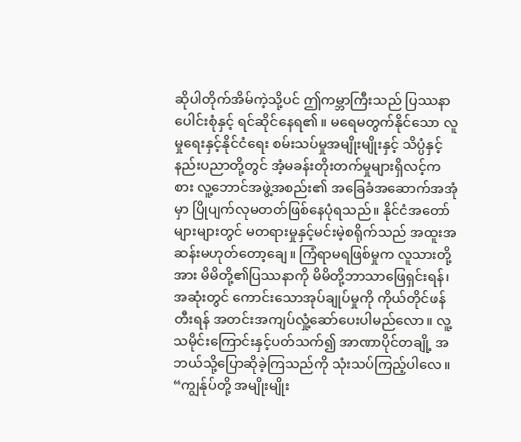ဆိုပါတိုက်အိမ်ကဲ့သို့ပင် ဤကမ္ဘာကြီးသည် ပြဿနာပေါင်းစုံနှင့် ရင်ဆိုင်နေရ၏။ မရေမတွက်နိုင်သော လူမှုရေးနှင့်နိုင်ငံရေး စမ်းသပ်မှုအမျိုးမျိုးနှင့် သိပ္ပံနှင့်နည်းပညာတို့တွင် အံ့မခန်းတိုးတက်မှုများရှိလင့်ကစား လူ့ဘောင်အဖွဲ့အစည်း၏ အခြေခံအဆောက်အအုံမှာ ပြိုပျက်လုမတတ်ဖြစ်နေပုံရသည်။ နိုင်ငံအတော်များများတွင် မတရားမှုနှင့်မင်းမဲ့စရိုက်သည် အထူးအဆန်းမဟုတ်တော့ချေ။ ကြံရာမရဖြစ်မှုက လူသားတို့အား မိမိတို့၏ပြဿနာကို မိမိတို့ဘာသာဖြေရှင်းရန်၊ အဆုံးတွင် ကောင်းသောအုပ်ချုပ်မှုကို ကိုယ်တိုင်ဖန်တီးရန် အတင်းအကျပ်လှုံ့ဆော်ပေးပါမည်လော။ လူ့သမိုင်းကြောင်းနှင့်ပတ်သက်၍ အာဏာပိုင်တချို့ အဘယ်သို့ပြောဆိုခဲ့ကြသည်ကို သုံးသပ်ကြည့်ပါလေ။
“ကျွန်ုပ်တို့ အမျိုးမျိုး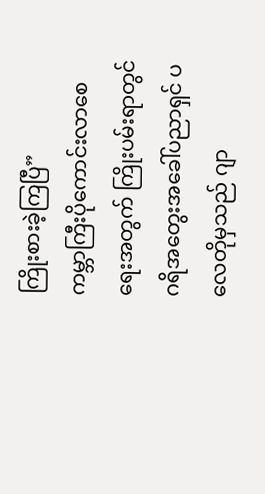ကြိုးစားခဲ့ကြပြီ”
ကမ္ဘာကြီးပိုကောင်းလာစေရေးအတွက် ကြိုးပမ်းရာတွင် ဂရိအတွေးအခေါ်ပညာရှင် ပလေတိုမှသည် ဂျာ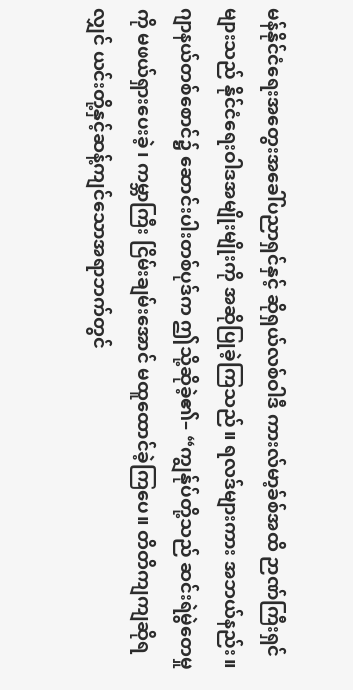မန်နိုင်ငံရေးအတွေးအခေါ်ပညာရှင်နှင့် ဆိုရှယ်လစ်ဝါဒီ ကားလ်မာ့ခ်စ်အထိ ဉာဏ်ကြီးရှင်များသည် နိုင်ငံရေးဝါဒအမျိုးမျိုးကို အဆိုပြုခဲ့ကြသည်။ ရလဒ်များကား အဘယ်နည်း။ ဂျာနယ်တစ်စောင်၌ ဆောင်းပါးတစ်ပုဒ်က ဤသို့ဆိုခဲ့၏– “ကျွန်ုပ်တို့သည် ဆင်းရဲမွဲတေမှုကို မဖယ်ရှားပေးခဲ့၊ ကမ္ဘာကြီး ငြိမ်းချမ်းအောင် မထူထောင်ခဲ့ကြပေ။ တိတိကျကျဆိုရလျှင် ယင်းတို့နှင့်ဆန့်ကျင်သောအရာဘက်တွင်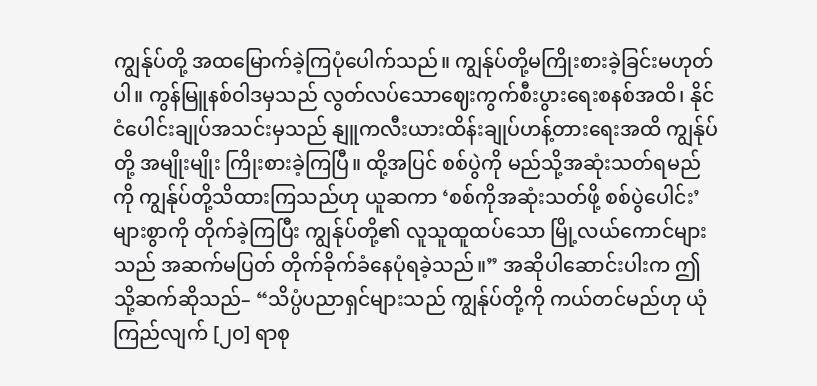ကျွန်ုပ်တို့ အထမြောက်ခဲ့ကြပုံပေါက်သည်။ ကျွန်ုပ်တို့မကြိုးစားခဲ့ခြင်းမဟုတ်ပါ။ ကွန်မြူနစ်ဝါဒမှသည် လွတ်လပ်သောဈေးကွက်စီးပွားရေးစနစ်အထိ၊ နိုင်ငံပေါင်းချုပ်အသင်းမှသည် နျူကလီးယားထိန်းချုပ်ဟန့်တားရေးအထိ ကျွန်ုပ်တို့ အမျိုးမျိုး ကြိုးစားခဲ့ကြပြီ။ ထို့အပြင် စစ်ပွဲကို မည်သို့အဆုံးသတ်ရမည်ကို ကျွန်ုပ်တို့သိထားကြသည်ဟု ယူဆကာ ‘စစ်ကိုအဆုံးသတ်ဖို့ စစ်ပွဲပေါင်း’ များစွာကို တိုက်ခဲ့ကြပြီး ကျွန်ုပ်တို့၏ လူသူထူထပ်သော မြို့လယ်ကောင်များသည် အဆက်မပြတ် တိုက်ခိုက်ခံနေပုံရခဲ့သည်။” အဆိုပါဆောင်းပါးက ဤသို့ဆက်ဆိုသည်– “သိပ္ပံပညာရှင်များသည် ကျွန်ုပ်တို့ကို ကယ်တင်မည်ဟု ယုံကြည်လျက် [၂၀] ရာစု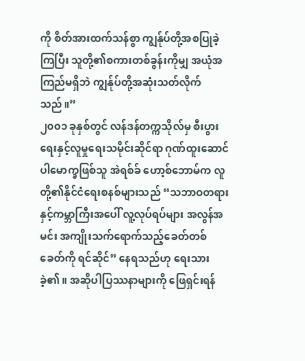ကို စိတ်အားထက်သန်စွာ ကျွန်ုပ်တို့အစပြုခဲ့ကြပြီး သူတို့၏စကားတစ်ခွန်းကိုမျှ အယုံအကြည်မရှိဘဲ ကျွန်ုပ်တို့အဆုံးသတ်လိုက်သည်။”
၂၀၀၁ ခုနှစ်တွင် လန်ဒန်တက္ကသိုလ်မှ စီးပွားရေးနှင့်လူမှုရေးသမိုင်းဆိုင်ရာ ဂုဏ်ထူးဆောင်ပါမောက္ခဖြစ်သူ အဲရစ်ခ် ဟော့စ်ဘောမ်က လူတို့၏နိုင်ငံရေးစနစ်များသည် “သဘာဝတရားနှင့်ကမ္ဘာကြီးအပေါ် လူ့လုပ်ရပ်များ အလွန်အမင်း အကျိုးသက်ရောက်သည့်ခေတ်တစ်ခေတ်ကို ရင်ဆိုင်” နေရသည်ဟု ရေးသားခဲ့၏။ အဆိုပါပြဿနာများကို ဖြေရှင်းရန်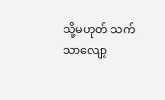သို့မဟုတ် သက်သာလျော့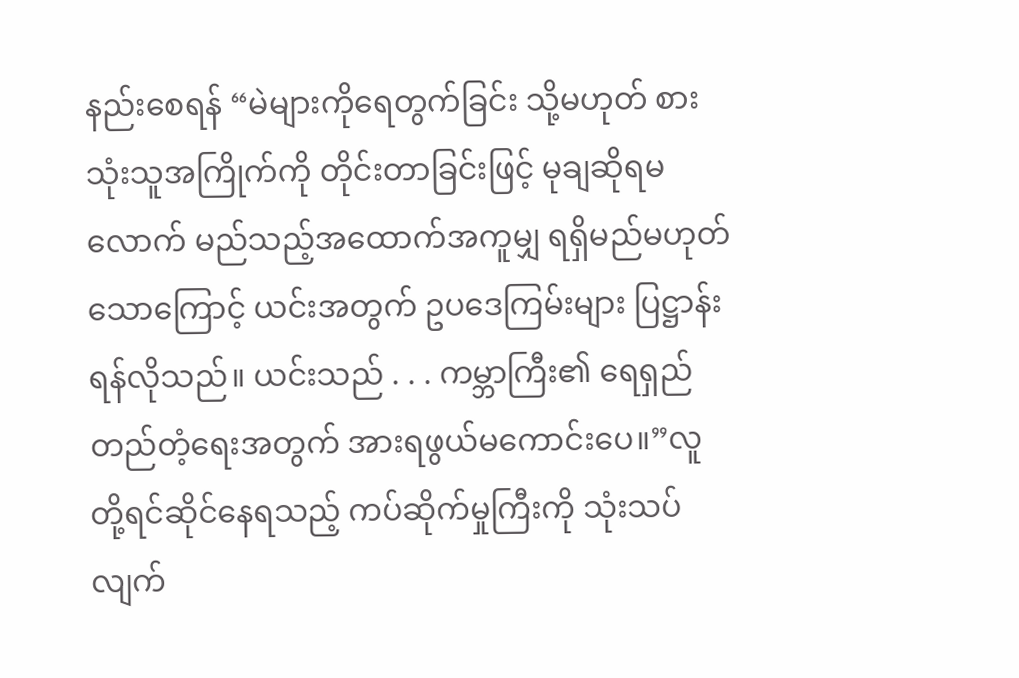နည်းစေရန် “မဲများကိုရေတွက်ခြင်း သို့မဟုတ် စားသုံးသူအကြိုက်ကို တိုင်းတာခြင်းဖြင့် မုချဆိုရမလောက် မည်သည့်အထောက်အကူမျှ ရရှိမည်မဟုတ်
သောကြောင့် ယင်းအတွက် ဥပဒေကြမ်းများ ပြဋ္ဌာန်းရန်လိုသည်။ ယင်းသည် . . . ကမ္ဘာကြီး၏ ရေရှည်တည်တံ့ရေးအတွက် အားရဖွယ်မကောင်းပေ။”လူတို့ရင်ဆိုင်နေရသည့် ကပ်ဆိုက်မှုကြီးကို သုံးသပ်လျက်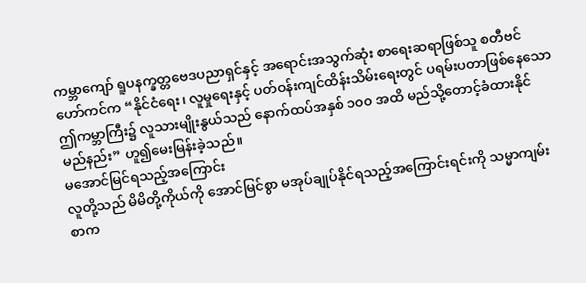ကမ္ဘာကျော် ရူပနက္ခတ္တဗေဒပညာရှင်နှင့် အရောင်းအသွက်ဆုံး စာရေးဆရာဖြစ်သူ စတီဗင်ဟော်ကင်က “နိုင်ငံရေး၊ လူမှုရေးနှင့် ပတ်ဝန်းကျင်ထိန်းသိမ်းရေးတွင် ပရမ်းပတာဖြစ်နေသော ဤကမ္ဘာကြီး၌ လူသားမျိုးနွယ်သည် နောက်ထပ်အနှစ် ၁၀၀ အထိ မည်သို့တောင့်ခံထားနိုင်မည်နည်း” ဟူ၍မေးမြန်းခဲ့သည်။
မအောင်မြင်ရသည့်အကြောင်း
လူတို့သည် မိမိတို့ကိုယ်ကို အောင်မြင်စွာ မအုပ်ချုပ်နိုင်ရသည့်အကြောင်းရင်းကို သမ္မာကျမ်းစာက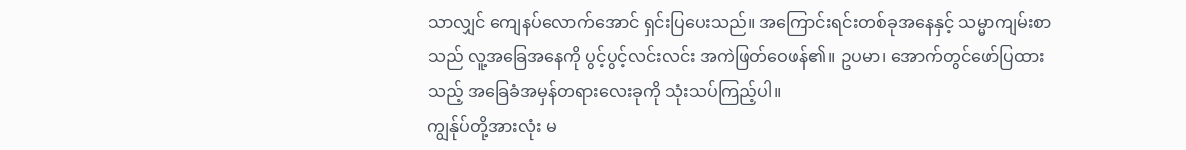သာလျှင် ကျေနပ်လောက်အောင် ရှင်းပြပေးသည်။ အကြောင်းရင်းတစ်ခုအနေနှင့် သမ္မာကျမ်းစာသည် လူ့အခြေအနေကို ပွင့်ပွင့်လင်းလင်း အကဲဖြတ်ဝေဖန်၏။ ဥပမာ၊ အောက်တွင်ဖော်ပြထားသည့် အခြေခံအမှန်တရားလေးခုကို သုံးသပ်ကြည့်ပါ။
ကျွန်ုပ်တို့အားလုံး မ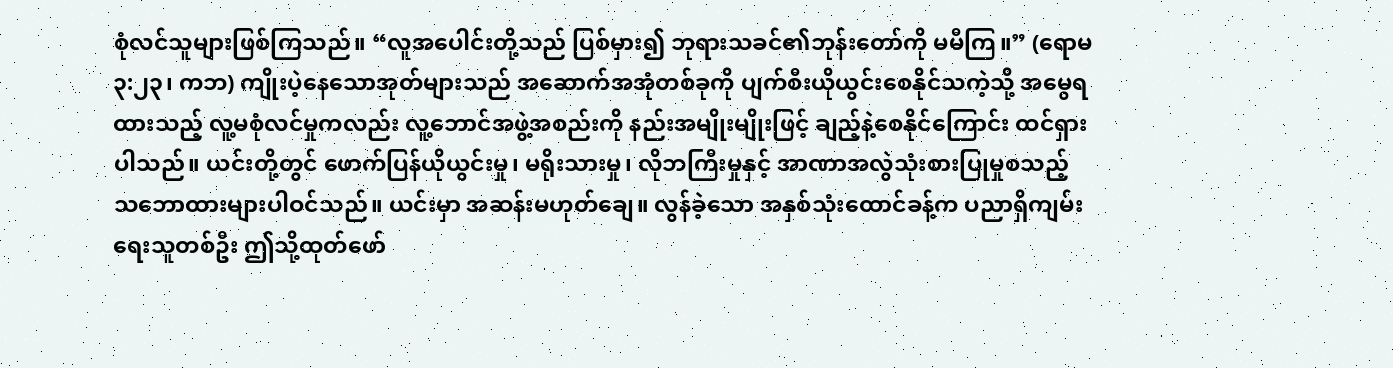စုံလင်သူများဖြစ်ကြသည်။ “လူအပေါင်းတို့သည် ပြစ်မှား၍ ဘုရားသခင်၏ဘုန်းတော်ကို မမီကြ။” (ရောမ ၃:၂၃၊ ကဘ) ကျိုးပဲ့နေသောအုတ်များသည် အဆောက်အအုံတစ်ခုကို ပျက်စီးယိုယွင်းစေနိုင်သကဲ့သို့ အမွေရထားသည့် လူ့မစုံလင်မှုကလည်း လူ့ဘောင်အဖွဲ့အစည်းကို နည်းအမျိုးမျိုးဖြင့် ချည့်နဲ့စေနိုင်ကြောင်း ထင်ရှားပါသည်။ ယင်းတို့တွင် ဖောက်ပြန်ယိုယွင်းမှု၊ မရိုးသားမှု၊ လိုဘကြီးမှုနှင့် အာဏာအလွဲသုံးစားပြုမှုစသည့် သဘောထားများပါဝင်သည်။ ယင်းမှာ အဆန်းမဟုတ်ချေ။ လွန်ခဲ့သော အနှစ်သုံးထောင်ခန့်က ပညာရှိကျမ်းရေးသူတစ်ဦး ဤသို့ထုတ်ဖော်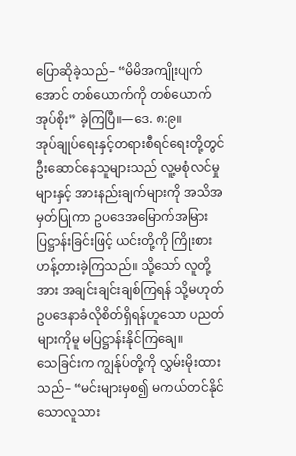ပြောဆိုခဲ့သည်– “မိမိအကျိုးပျက်အောင် တစ်ယောက်ကို တစ်ယောက် အုပ်စိုး” ခဲ့ကြပြီ။—ဒေ. ၈:၉။
အုပ်ချုပ်ရေးနှင့်တရားစီရင်ရေးတို့တွင် ဦးဆောင်နေသူများသည် လူ့မစုံလင်မှုများနှင့် အားနည်းချက်များကို အသိအမှတ်ပြုကာ ဥပဒေအမြောက်အမြား ပြဋ္ဌာန်းခြင်းဖြင့် ယင်းတို့ကို ကြိုးစားဟန့်တားခဲ့ကြသည်။ သို့သော် လူတို့အား အချင်းချင်းချစ်ကြရန် သို့မဟုတ် ဥပဒေနာခံလိုစိတ်ရှိရန်ဟူသော ပညတ်များကိုမူ မပြဋ္ဌာန်းနိုင်ကြချေ။
သေခြင်းက ကျွန်ုပ်တို့ကို လွှမ်းမိုးထားသည်– “မင်းများမှစ၍ မကယ်တင်နိုင်သောလူသား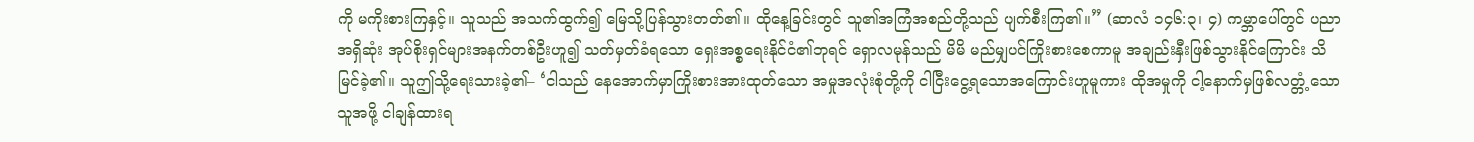ကို မကိုးစားကြနှင့်။ သူသည် အသက်ထွက်၍ မြေသို့ပြန်သွားတတ်၏။ ထိုနေ့ခြင်းတွင် သူ၏အကြံအစည်တို့သည် ပျက်စီးကြ၏။” (ဆာလံ ၁၄၆:၃၊ ၄) ကမ္ဘာပေါ်တွင် ပညာအရှိဆုံး အုပ်စိုးရှင်များအနက်တစ်ဦးဟူ၍ သတ်မှတ်ခံရသော ရှေးအစ္စရေးနိုင်ငံ၏ဘုရင် ရှောလမုန်သည် မိမိ မည်မျှပင်ကြိုးစားစေကာမူ အချည်းနှီးဖြစ်သွားနိုင်ကြောင်း သိမြင်ခဲ့၏။ သူဤသို့ရေးသားခဲ့၏– ‘ငါသည် နေအောက်မှာကြိုးစားအားထုတ်သော အမှုအလုံးစုံတို့ကို ငါငြီးငွေ့ရသောအကြောင်းဟူမူကား ထိုအမှုကို ငါ့နောက်မှဖြစ်လတ္တံ့သောသူအဖို့ ငါချန်ထားရ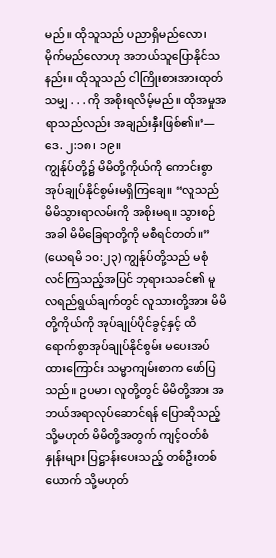မည်။ ထိုသူသည် ပညာရှိမည်လော၊ မိုက်မည်လောဟု အဘယ်သူပြောနိုင်သနည်း။ ထိုသူသည် ငါကြိုးစားအားထုတ်သမျှ . . . ကို အစိုးရလိမ့်မည်။ ထိုအမှုအရာသည်လည်း အချည်းနှီးဖြစ်၏။’—ဒေ. ၂:၁၈၊ ၁၉။
ကျွန်ုပ်တို့၌ မိမိတို့ကိုယ်ကို ကောင်းစွာအုပ်ချုပ်နိုင်စွမ်းမရှိကြချေ။ “လူသည် မိမိသွားရာလမ်းကို အစိုးမရ။ သွားစဉ်အခါ မိမိခြေရာတို့ကို မစီရင်တတ်။” (ယေရမိ ၁၀:၂၃) ကျွန်ုပ်တို့သည် မစုံလင်ကြသည့်အပြင် ဘုရားသခင်၏ မူလရည်ရွယ်ချက်တွင် လူသားတို့အား မိမိတို့ကိုယ်ကို အုပ်ချုပ်ပိုင်ခွင့်နှင့် ထိရောက်စွာအုပ်ချုပ်နိုင်စွမ်း မပေးအပ်ထားကြောင်း သမ္မာကျမ်းစာက ဖော်ပြသည်။ ဥပမာ၊ လူတို့တွင် မိမိတို့အား အဘယ်အရာလုပ်ဆောင်ရန် ပြောဆိုသည့် သို့မဟုတ် မိမိတို့အတွက် ကျင့်ဝတ်စံနှုန်းများ ပြဋ္ဌာန်းပေးသည့် တစ်ဦးတစ်ယောက် သို့မဟုတ်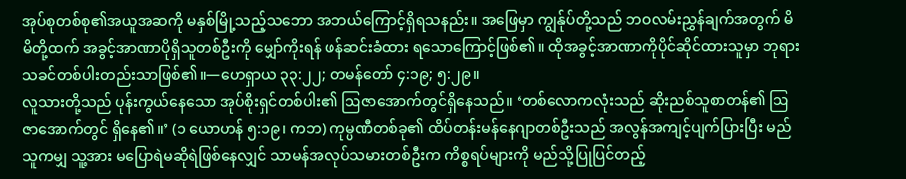အုပ်စုတစ်စု၏အယူအဆကို မနှစ်မြို့သည့်သဘော အဘယ်ကြောင့်ရှိရသနည်း။ အဖြေမှာ ကျွန်ုပ်တို့သည် ဘဝလမ်းညွှန်ချက်အတွက် မိမိတို့ထက် အခွင့်အာဏာပိုရှိသူတစ်ဦးကို မျှော်ကိုးရန် ဖန်ဆင်းခံထား ရသောကြောင့်ဖြစ်၏။ ထိုအခွင့်အာဏာကိုပိုင်ဆိုင်ထားသူမှာ ဘုရားသခင်တစ်ပါးတည်းသာဖြစ်၏။—ဟေရှာယ ၃၃:၂၂; တမန်တော် ၄:၁၉; ၅:၂၉။
လူသားတို့သည် ပုန်းကွယ်နေသော အုပ်စိုးရှင်တစ်ပါး၏ ဩဇာအောက်တွင်ရှိနေသည်။ ‘တစ်လောကလုံးသည် ဆိုးညစ်သူစာတန်၏ ဩဇာအောက်တွင် ရှိနေ၏။’ (၁ ယောဟန် ၅:၁၉၊ ကဘ) ကုမ္ပဏီတစ်ခု၏ ထိပ်တန်းမန်နေဂျာတစ်ဦးသည် အလွန်အကျင့်ပျက်ပြားပြီး မည်သူကမျှ သူ့အား မပြောရဲမဆိုရဲဖြစ်နေလျှင် သာမန်အလုပ်သမားတစ်ဦးက ကိစ္စရပ်များကို မည်သို့ပြုပြင်တည့်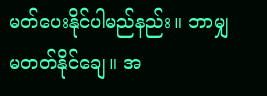မတ်ပေးနိုင်ပါမည်နည်း။ ဘာမျှမတတ်နိုင်ချေ။ အ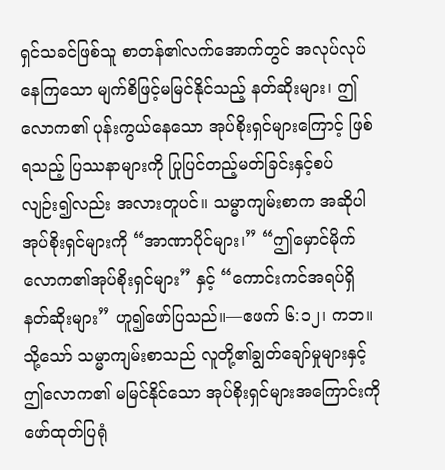ရှင်သခင်ဖြစ်သူ စာတန်၏လက်အောက်တွင် အလုပ်လုပ်နေကြသော မျက်စိဖြင့်မမြင်နိုင်သည့် နတ်ဆိုးများ၊ ဤလောက၏ ပုန်းကွယ်နေသော အုပ်စိုးရှင်များကြောင့် ဖြစ်ရသည့် ပြဿနာများကို ပြုပြင်တည့်မတ်ခြင်းနှင့်စပ်လျဉ်း၍လည်း အလားတူပင်။ သမ္မာကျမ်းစာက အဆိုပါအုပ်စိုးရှင်များကို “အာဏာပိုင်များ၊” “ဤမှောင်မိုက်လောက၏အုပ်စိုးရှင်များ” နှင့် “ကောင်းကင်အရပ်ရှိ နတ်ဆိုးများ” ဟူ၍ဖော်ပြသည်။—ဧဖက် ၆:၁၂၊ ကဘ။
သို့သော် သမ္မာကျမ်းစာသည် လူတို့၏ချွတ်ချော်မှုများနှင့် ဤလောက၏ မမြင်နိုင်သော အုပ်စိုးရှင်များအကြောင်းကို ဖော်ထုတ်ပြရုံ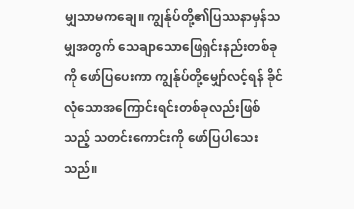မျှသာမကချေ။ ကျွန်ုပ်တို့၏ပြဿနာမှန်သမျှအတွက် သေချာသောဖြေရှင်းနည်းတစ်ခုကို ဖော်ပြပေးကာ ကျွန်ုပ်တို့မျှော်လင့်ရန် ခိုင်လုံသောအကြောင်းရင်းတစ်ခုလည်းဖြစ်သည့် သတင်းကောင်းကို ဖော်ပြပါသေးသည်။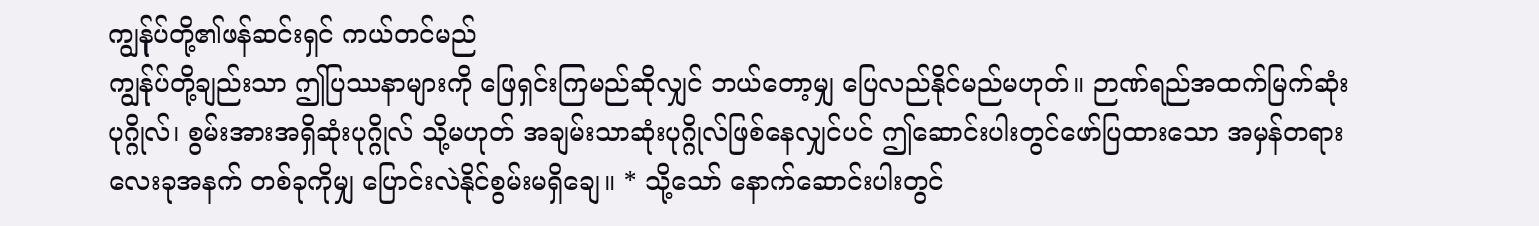ကျွန်ုပ်တို့၏ဖန်ဆင်းရှင် ကယ်တင်မည်
ကျွန်ုပ်တို့ချည်းသာ ဤပြဿနာများကို ဖြေရှင်းကြမည်ဆိုလျှင် ဘယ်တော့မျှ ပြေလည်နိုင်မည်မဟုတ်။ ဉာဏ်ရည်အထက်မြက်ဆုံးပုဂ္ဂိုလ်၊ စွမ်းအားအရှိဆုံးပုဂ္ဂိုလ် သို့မဟုတ် အချမ်းသာဆုံးပုဂ္ဂိုလ်ဖြစ်နေလျှင်ပင် ဤဆောင်းပါးတွင်ဖော်ပြထားသော အမှန်တရားလေးခုအနက် တစ်ခုကိုမျှ ပြောင်းလဲနိုင်စွမ်းမရှိချေ။ * သို့သော် နောက်ဆောင်းပါးတွင်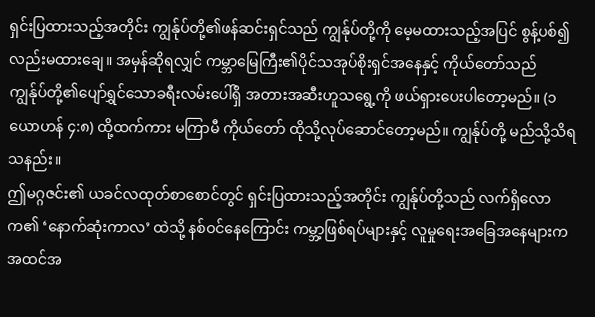ရှင်းပြထားသည့်အတိုင်း ကျွန်ုပ်တို့၏ဖန်ဆင်းရှင်သည် ကျွန်ုပ်တို့ကို မေ့မထားသည့်အပြင် စွန့်ပစ်၍လည်းမထားချေ။ အမှန်ဆိုရလျှင် ကမ္ဘာမြေကြီး၏ပိုင်သအုပ်စိုးရှင်အနေနှင့် ကိုယ်တော်သည် ကျွန်ုပ်တို့၏ပျော်ရွှင်သောခရီးလမ်းပေါ်ရှိ အတားအဆီးဟူသရွေ့ကို ဖယ်ရှားပေးပါတော့မည်။ (၁ ယောဟန် ၄:၈) ထို့ထက်ကား မကြာမီ ကိုယ်တော် ထိုသို့လုပ်ဆောင်တော့မည်။ ကျွန်ုပ်တို့ မည်သို့သိရသနည်း။
ဤမဂ္ဂဇင်း၏ ယခင်လထုတ်စာစောင်တွင် ရှင်းပြထားသည့်အတိုင်း ကျွန်ုပ်တို့သည် လက်ရှိလောက၏ ‘နောက်ဆုံးကာလ’ ထဲသို့ နစ်ဝင်နေကြောင်း ကမ္ဘာ့ဖြစ်ရပ်များနှင့် လူမှုရေးအခြေအနေများက အထင်အ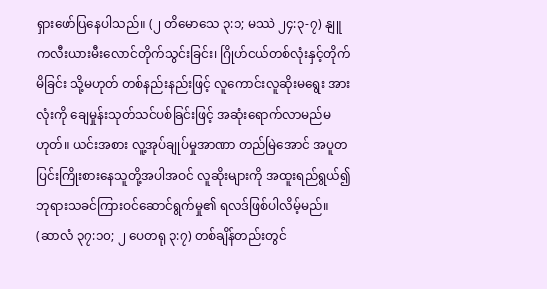ရှားဖော်ပြနေပါသည်။ (၂ တိမောသေ ၃:၁; မဿဲ ၂၄:၃-၇) နျူကလီးယားမီးလောင်တိုက်သွင်းခြင်း၊ ဂြိုဟ်ငယ်တစ်လုံးနှင့်တိုက်မိခြင်း သို့မဟုတ် တစ်နည်းနည်းဖြင့် လူကောင်းလူဆိုးမရွေး အားလုံးကို ချေမှုန်းသုတ်သင်ပစ်ခြင်းဖြင့် အဆုံးရောက်လာမည်မဟုတ်။ ယင်းအစား လူ့အုပ်ချုပ်မှုအာဏာ တည်မြဲအောင် အပူတပြင်းကြိုးစားနေသူတို့အပါအဝင် လူဆိုးများကို အထူးရည်ရွယ်၍ ဘုရားသခင်ကြားဝင်ဆောင်ရွက်မှု၏ ရလဒ်ဖြစ်ပါလိမ့်မည်။ (ဆာလံ ၃၇:၁၀; ၂ ပေတရု ၃:၇) တစ်ချိန်တည်းတွင်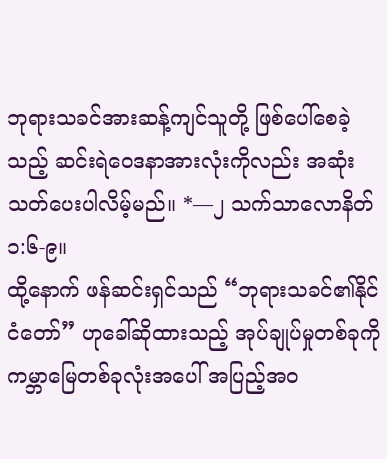ဘုရားသခင်အားဆန့်ကျင်သူတို့ ဖြစ်ပေါ်စေခဲ့သည့် ဆင်းရဲဝေဒနာအားလုံးကိုလည်း အဆုံးသတ်ပေးပါလိမ့်မည်။ *—၂ သက်သာလောနိတ် ၁:၆-၉။
ထို့နောက် ဖန်ဆင်းရှင်သည် “ဘုရားသခင်၏နိုင်ငံတော်” ဟုခေါ်ဆိုထားသည့် အုပ်ချုပ်မှုတစ်ခုကို ကမ္ဘာမြေတစ်ခုလုံးအပေါ် အပြည့်အဝ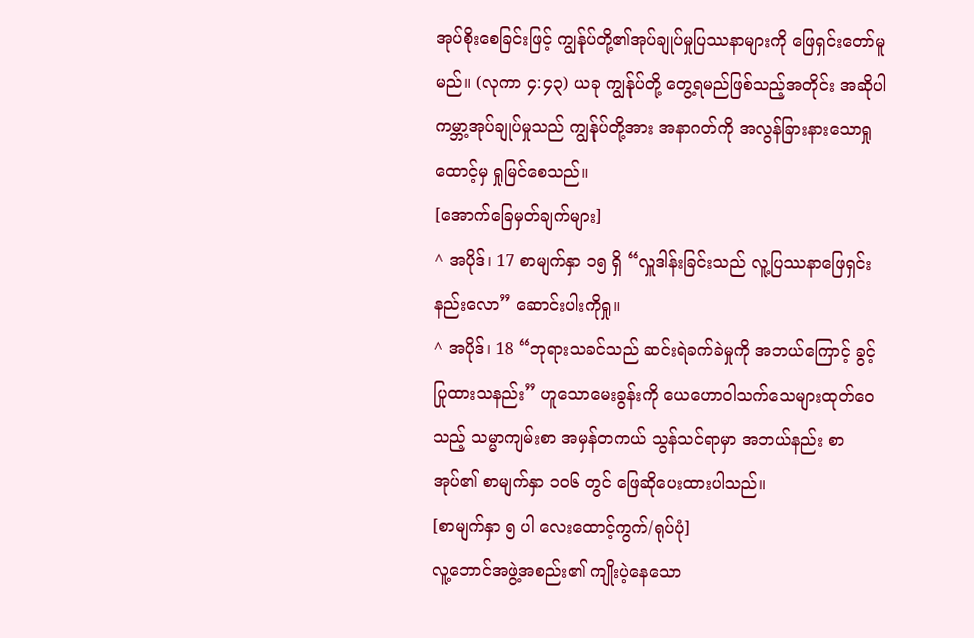အုပ်စိုးစေခြင်းဖြင့် ကျွန်ုပ်တို့၏အုပ်ချုပ်မှုပြဿနာများကို ဖြေရှင်းတော်မူမည်။ (လုကာ ၄:၄၃) ယခု ကျွန်ုပ်တို့ တွေ့ရမည်ဖြစ်သည့်အတိုင်း အဆိုပါကမ္ဘာ့အုပ်ချုပ်မှုသည် ကျွန်ုပ်တို့အား အနာဂတ်ကို အလွန်ခြားနားသောရှုထောင့်မှ ရှုမြင်စေသည်။
[အောက်ခြေမှတ်ချက်များ]
^ အပိုဒ်၊ 17 စာမျက်နှာ ၁၅ ရှိ “လှူဒါန်းခြင်းသည် လူ့ပြဿနာဖြေရှင်းနည်းလော” ဆောင်းပါးကိုရှု။
^ အပိုဒ်၊ 18 “ဘုရားသခင်သည် ဆင်းရဲခက်ခဲမှုကို အဘယ်ကြောင့် ခွင့်ပြုထားသနည်း” ဟူသောမေးခွန်းကို ယေဟောဝါသက်သေများထုတ်ဝေသည့် သမ္မာကျမ်းစာ အမှန်တကယ် သွန်သင်ရာမှာ အဘယ်နည်း စာအုပ်၏ စာမျက်နှာ ၁၀၆ တွင် ဖြေဆိုပေးထားပါသည်။
[စာမျက်နှာ ၅ ပါ လေးထောင့်ကွက်/ရုပ်ပုံ]
လူ့ဘောင်အဖွဲ့အစည်း၏ ကျိုးပဲ့နေသော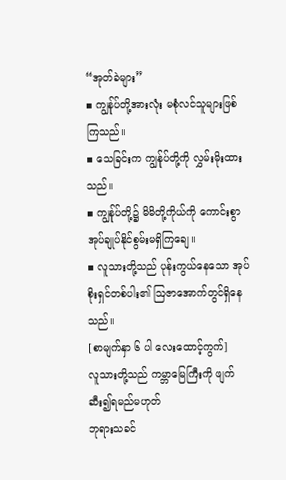“အုတ်ခဲများ”
▪ ကျွန်ုပ်တို့အားလုံး မစုံလင်သူများဖြစ်ကြသည်။
▪ သေခြင်းက ကျွန်ုပ်တို့ကို လွှမ်းမိုးထားသည်။
▪ ကျွန်ုပ်တို့၌ မိမိတို့ကိုယ်ကို ကောင်းစွာအုပ်ချုပ်နိုင်စွမ်းမရှိကြချေ။
▪ လူသားတို့သည် ပုန်းကွယ်နေသော အုပ်စိုးရှင်တစ်ပါး၏ ဩဇာအောက်တွင်ရှိနေသည်။
[စာမျက်နှာ ၆ ပါ လေးထောင့်ကွက်]
လူသားတို့သည် ကမ္ဘာမြေကြီးကို ဖျက်ဆီး၍ရမည်မဟုတ်
ဘုရားသခင်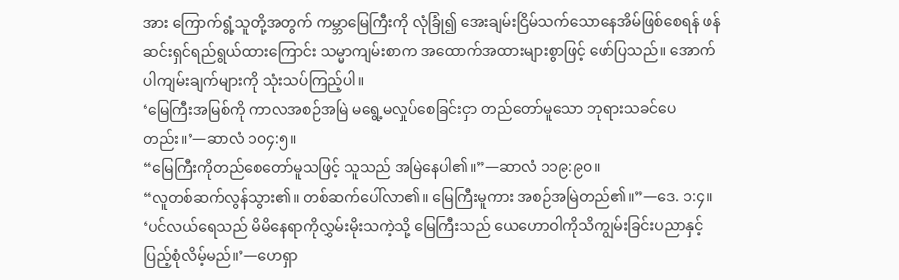အား ကြောက်ရွံ့သူတို့အတွက် ကမ္ဘာမြေကြီးကို လုံခြုံ၍ အေးချမ်းငြိမ်သက်သောနေအိမ်ဖြစ်စေရန် ဖန်ဆင်းရှင်ရည်ရွယ်ထားကြောင်း သမ္မာကျမ်းစာက အထောက်အထားများစွာဖြင့် ဖော်ပြသည်။ အောက်ပါကျမ်းချက်များကို သုံးသပ်ကြည့်ပါ။
‘မြေကြီးအမြစ်ကို ကာလအစဉ်အမြဲ မရွေ့မလှုပ်စေခြင်းငှာ တည်တော်မူသော ဘုရားသခင်ပေတည်း။’—ဆာလံ ၁၀၄:၅။
“မြေကြီးကိုတည်စေတော်မူသဖြင့် သူသည် အမြဲနေပါ၏။”—ဆာလံ ၁၁၉:၉၀။
“လူတစ်ဆက်လွန်သွား၏။ တစ်ဆက်ပေါ်လာ၏။ မြေကြီးမူကား အစဉ်အမြဲတည်၏။”—ဒေ. ၁:၄။
‘ပင်လယ်ရေသည် မိမိနေရာကိုလွှမ်းမိုးသကဲ့သို့ မြေကြီးသည် ယေဟောဝါကိုသိကျွမ်းခြင်းပညာနှင့် ပြည့်စုံလိမ့်မည်။’—ဟေရှာ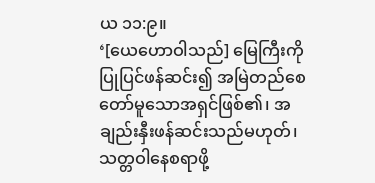ယ ၁၁:၉။
‘[ယေဟောဝါသည်] မြေကြီးကိုပြုပြင်ဖန်ဆင်း၍ အမြဲတည်စေတော်မူသောအရှင်ဖြစ်၏၊ အချည်းနှီးဖန်ဆင်းသည်မဟုတ်၊ သတ္တဝါနေစရာဖို့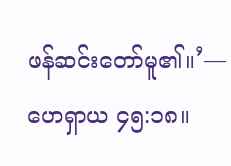ဖန်ဆင်းတော်မူ၏။’—ဟေရှာယ ၄၅:၁၈။